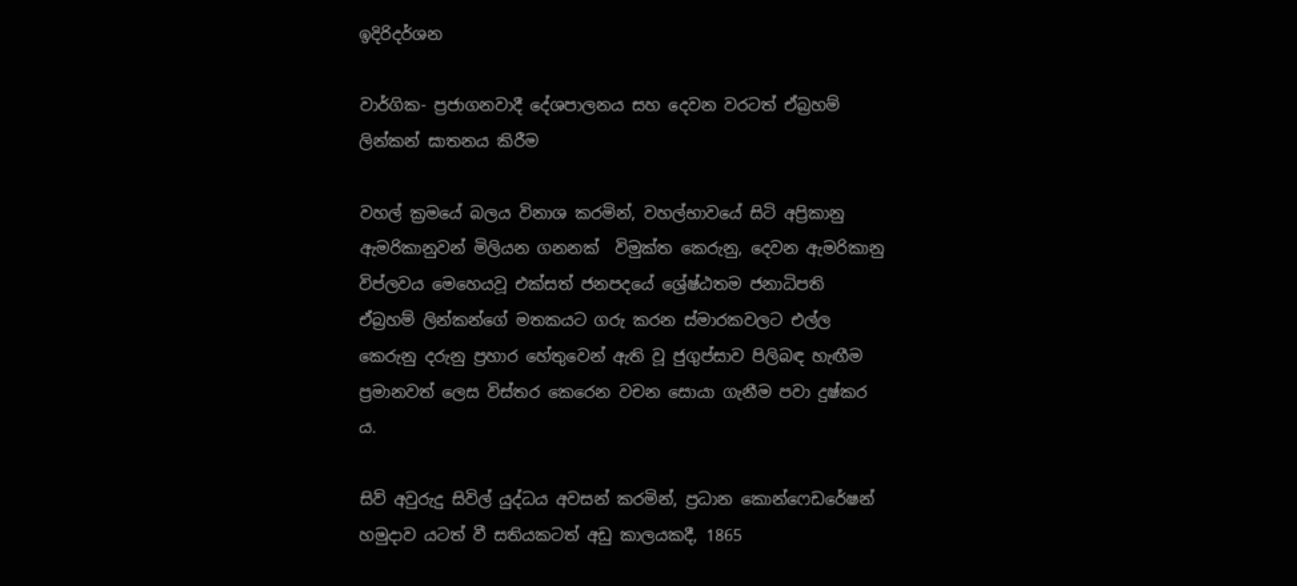ඉදිරිදර්ශන

වාර්ගික- ප්‍රජාගනවාදී දේශපාලනය සහ දෙවන වරටත් ඒබ්‍රහම් ලින්කන් ඝාතනය කිරීම

වහල් ක්‍රමයේ බලය විනාශ කරමින්, වහල්භාවයේ සිටි අප්‍රිකානු ඇමරිකානුවන් මිලියන ගනනක්  විමුක්ත කෙරුනු, දෙවන ඇමරිකානු විප්ලවය මෙහෙයවූ එක්සත් ජනපදයේ ශ්‍රේෂ්ඨතම ජනාධිපති ඒබ්‍රහම් ලින්කන්ගේ මතකයට ගරු කරන ස්මාරකවලට එල්ල කෙරුනු දරුනු ප්‍රහාර හේතුවෙන් ඇති වූ ජුගුප්සාව පිලිබඳ හැඟීම ප්‍රමානවත් ලෙස විස්තර කෙරෙන වචන සොයා ගැනීම පවා දුෂ්කර ය.

සිව් අවුරුදු සිවිල් යුද්ධය අවසන් කරමින්, ප්‍රධාන කොන්ෆෙඩරේෂන් හමුදාව යටත් වී සතියකටත් අඩු කාලයකදී, 1865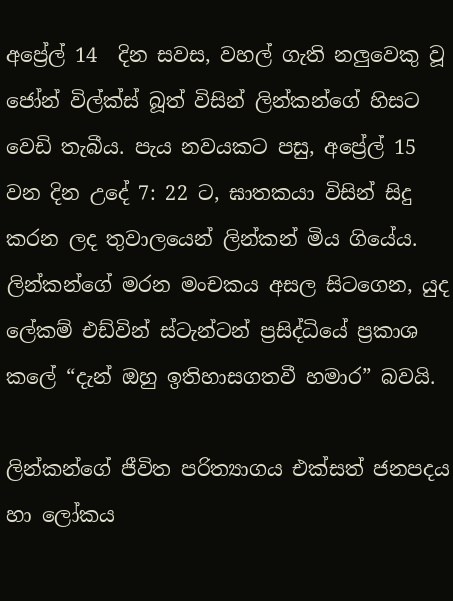අප්‍රේල් 14  දින සවස, වහල් ගැති නලුවෙකු වූ ජෝන් විල්ක්ස් බූත් විසින් ලින්කන්ගේ හිසට වෙඩි තැබීය. පැය නවයකට පසු, අප්‍රේල් 15 වන දින උදේ 7: 22 ට, ඝාතකයා විසින් සිදු කරන ලද තුවාලයෙන් ලින්කන් මිය ගියේය. ලින්කන්ගේ මරන මංචකය අසල සිටගෙන, යුද ලේකම් එඩ්වින් ස්ටැන්ටන් ප්‍රසිද්ධියේ ප්‍රකාශ කලේ “දැන් ඔහු ඉතිහාසගතවී හමාර” බවයි.

ලින්කන්ගේ ජීවිත පරිත්‍යාගය එක්සත් ජනපදය හා ලෝකය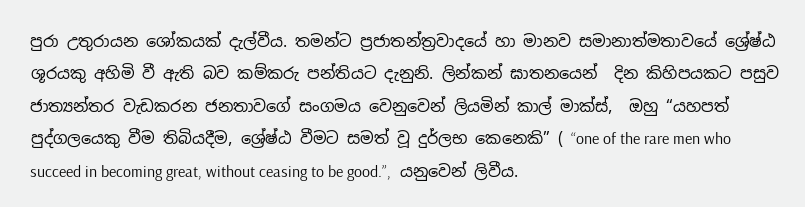පුරා උතුරායන ශෝකයක් දැල්වීය. තමන්ට ප්‍රජාතන්ත්‍රවාදයේ හා මානව සමානාත්මතාවයේ ශ්‍රේෂ්ඨ ශූරයකු අහිමි වී ඇති බව කම්කරු පන්තියට දැනුනි. ලින්කන් ඝාතනයෙන්  දින කිහිපයකට පසුව ජාත්‍යන්තර වැඩකරන ජනතාවගේ සංගමය වෙනුවෙන් ලියමින් කාල් මාක්ස්,  ඔහු “යහපත් පුද්ගලයෙකු වීම තිබියදීම, ශ්‍රේෂ්ඨ වීමට සමත් වූ දුර්ලභ කෙනෙකි” ( “one of the rare men who succeed in becoming great, without ceasing to be good.”,  යනුවෙන් ලිවීය.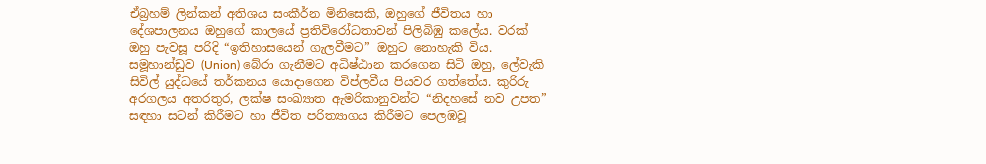ඒබ්‍රහම් ලින්කන් අතිශය සංකීර්න මිනිසෙකි, ඔහුගේ ජීවිතය හා දේශපාලනය ඔහුගේ කාලයේ ප්‍රතිවිරෝධතාවන් පිලිබිඹු කලේය. වරක් ඔහු පැවසූ පරිදි “ඉතිහාසයෙන් ගැලවීමට” ඔහුට නොහැකි විය. සමූහාන්ඩුව (Union) බේරා ගැනීමට අධිෂ්ඨාන කරගෙන සිටි ඔහු, ලේවැකි සිවිල් යුද්ධයේ තර්කනය යොදාගෙන විප්ලවීය පියවර ගත්තේය. කුරිරු අරගලය අතරතුර, ලක්ෂ සංඛ්‍යාත ඇමරිකානුවන්ට “නිදහසේ නව උපත” සඳහා සටන් කිරීමට හා ජීවිත පරිත්‍යාගය කිරීමට පෙලඹවූ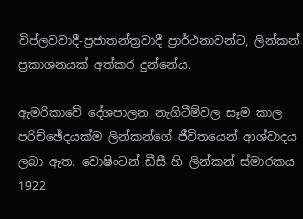විප්ලවවාදී-ප්‍රජාතන්ත්‍රවාදී ප්‍රාර්ථනාවන්ට, ලින්කන් ප්‍රකාශනයක් අත්කර දුන්නේය.

ඇමරිකාවේ දේශපාලන නැගිටීම්වල සෑම කාල පරිච්ඡේදයක්ම ලින්කන්ගේ ජීවිතයෙන් ආශ්වාදය ලබා ඇත. වොෂිංටන් ඩීසී හි ලින්කන් ස්මාරකය 1922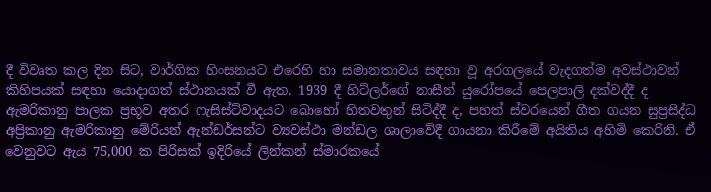දී විවෘත කල දින සිට, වාර්ගික හිංසනයට එරෙහි හා සමානතාවය සඳහා වූ අරගලයේ වැදගත්ම අවස්ථාවන් කිහිපයක් සඳහා යොදාගත් ස්ථානයක් වී ඇත. 1939 දී හිට්ලර්ගේ නාසීන් යුරෝපයේ පෙලපාලි දක්වද්දී ද  ඇමරිකානු පාලක ප්‍රභූව අතර ෆැසිස්ට්වාදයට බොහෝ හිතවතුන් සිටිද්දී ද, පහත් ස්වරයෙන් ගීත ගයන සුප්‍රසිද්ධ අප්‍රිකානු ඇමරිකානු මේරියන් ඇන්ඩර්සන්ට ව්‍යවස්ථා මන්ඩල ශාලාවේදී ගායනා කිරීමේ අයිතිය අහිමි කෙරිනි. ඒ වෙනුවට ඇය 75,000 ක පිරිසක් ඉදිරියේ ලින්කන් ස්මාරකයේ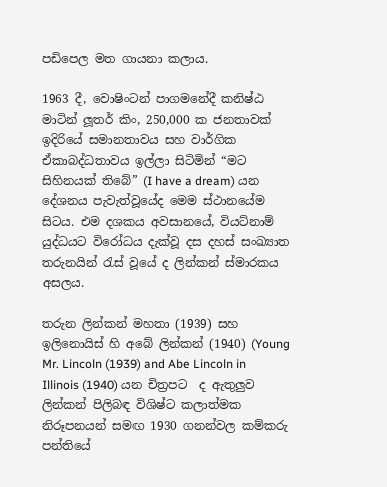පඩිපෙල මත ගායනා කලාය.

1963 දී, වොෂිංටන් පාගමනේදී කනිෂ්ඨ මාටින් ලූතර් කිං, 250,000 ක ජනතාවක් ඉදිරියේ සමානතාවය සහ වාර්ගික ඒකාබද්ධතාවය ඉල්ලා සිටිමින් “මට සිහිනයක් තිබේ” (I have a dream) යන දේශනය පැවැත්වූයේද මෙම ස්ථානයේම සිටය. එම දශකය අවසානයේ, වියට්නාම් යුද්ධයට විරෝධය දැක්වූ දස දහස් සංඛ්‍යාත තරුනයින් රැස් වූයේ ද ලින්කන් ස්මාරකය අසලය.

තරුන ලින්කන් මහතා (1939) සහ ඉලිනොයිස් හි අබේ ලින්කන් (1940) (Young Mr. Lincoln (1939) and Abe Lincoln in Illinois (1940) යන චිත්‍රපට  ද ඇතුලුව ලින්කන් පිලිබඳ විශිෂ්ට කලාත්මක නිරූපනයන් සමඟ 1930 ගනන්වල කම්කරු පන්තියේ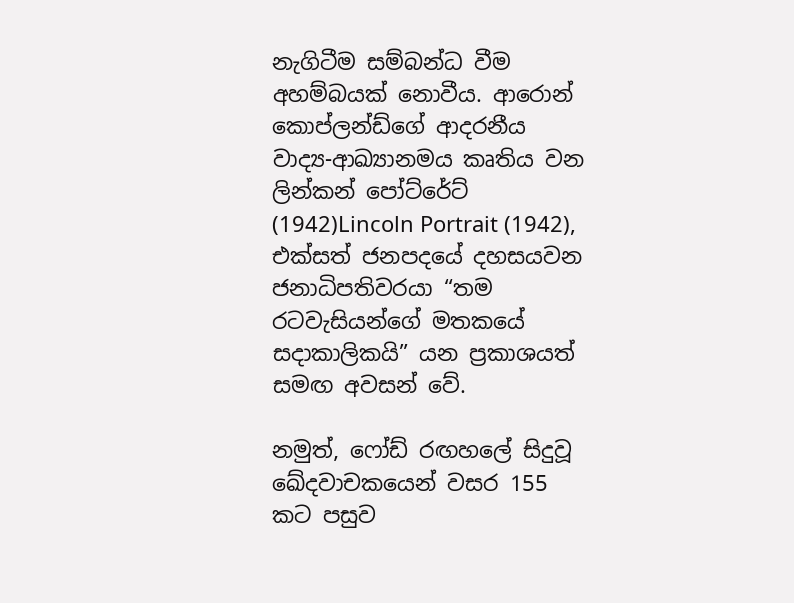නැගිටීම සම්බන්ධ වීම අහම්බයක් නොවීය. ආරොන් කොප්ලන්ඩ්ගේ ආදරනීය වාද්‍ය-ආඛ්‍යානමය කෘතිය වන ලින්කන් පෝට්රේට් (1942)Lincoln Portrait (1942), එක්සත් ජනපදයේ දහසයවන ජනාධිපතිවරයා “තම රටවැසියන්ගේ මතකයේ සදාකාලිකයි” යන ප්‍රකාශයත් සමඟ අවසන් වේ.

නමුත්, ෆෝඩ් රඟහලේ සිදුවූ ඛේදවාචකයෙන් වසර 155 කට පසුව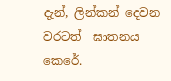දැන්, ලින්කන් දෙවන වරටත්  ඝාතනය කෙරේ.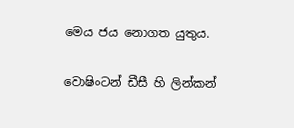මෙය ජය නොගත යුතුය.

වොෂිංටන් ඩීසී හි ලින්කන්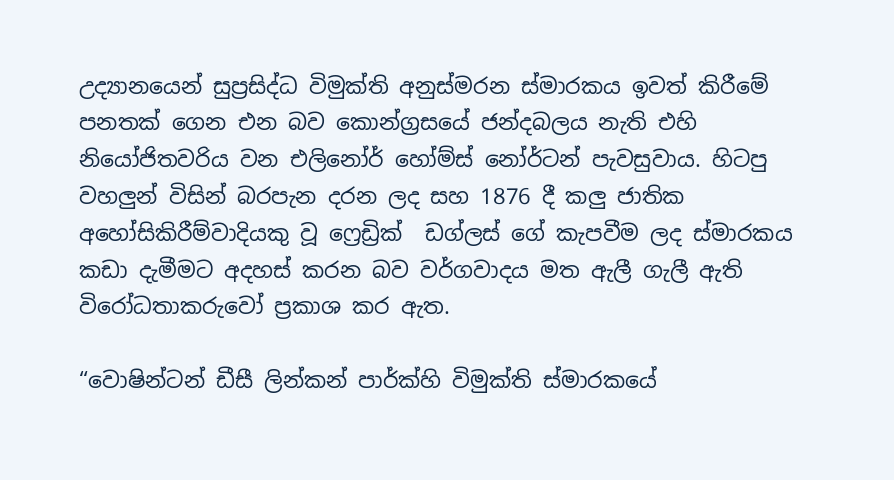උද්‍යානයෙන් සුප්‍රසිද්ධ විමුක්ති අනුස්මරන ස්මාරකය ඉවත් කිරීමේ පනතක් ගෙන එන බව කොන්ග්‍රසයේ ජන්දබලය නැති එහි නියෝජිතවරිය වන එලිනෝර් හෝම්ස් නෝර්ටන් පැවසුවාය. හිටපු වහලුන් විසින් බරපැන දරන ලද සහ 1876 දී කලු ජාතික අහෝසිකිරීම්වාදියකු වූ ෆ්‍රෙඩ්‍රික්  ඩග්ලස් ගේ කැපවීම ලද ස්මාරකය කඩා දැමීමට අදහස් කරන බව වර්ගවාදය මත ඇලී ගැලී ඇති විරෝධතාකරුවෝ ප්‍රකාශ කර ඇත.

“වොෂින්ටන් ඩීසී ලින්කන් පාර්ක්හි විමුක්ති ස්මාරකයේ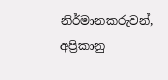නිර්මානකරුවන්, අප්‍රිකානු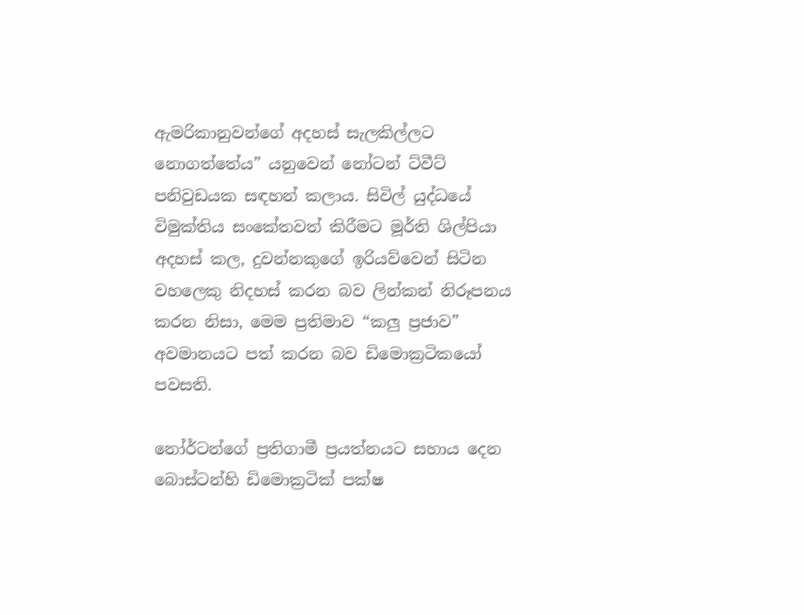ඇමරිකානුවන්ගේ අදහස් සැලකිල්ලට නොගත්තේය” යනුවෙන් නෝටන් ට්වීට් පනිවුඩයක සඳහන් කලාය. සිවිල් යුද්ධයේ විමුක්තිය සංකේතවත් කිරීමට මූර්ති ශිල්පියා අදහස් කල, දුවන්නකුගේ ඉරියව්වෙන් සිටින වහලෙකු නිදහස් කරන බව ලින්කන් නිරූපනය කරන නිසා, මෙම ප්‍රතිමාව “කලු ප්‍රජාව” අවමානයට පත් කරන බව ඩිමොක්‍රටිකයෝ පවසති.

නෝර්ටන්ගේ ප්‍රතිගාමී ප්‍රයත්නයට සහාය දෙන බොස්ටන්හි ඩිමොක්‍රටික් පක්ෂ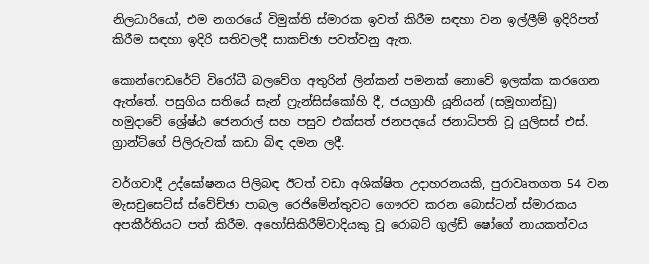නිලධාරියෝ, එම නගරයේ විමුක්ති ස්මාරක ඉවත් කිරීම සඳහා වන ඉල්ලීම් ඉදිරිපත් කිරීම සඳහා ඉදිරි සතිවලදී සාකච්ඡා පවත්වනු ඇත.

කොන්ෆෙඩරේට් විරෝධී බලවේග අතුරින් ලින්කන් පමනක් නොවේ ඉලක්ක කරගෙන ඇත්තේ. පසුගිය සතියේ සැන් ෆ්‍රැන්සිස්කෝහි දී, ජයග්‍රාහී යූනියන් (සමූහාන්ඩු)  හමුදාවේ ශ්‍රේෂ්ඨ ජෙනරාල් සහ පසුව එක්සත් ජනපදයේ ජනාධිපති වූ යුලිසස් එස්. ග්‍රාන්ට්ගේ පිලිරුවක් කඩා බිඳ දමන ලදී.

වර්ගවාදී උද්ඝෝෂනය පිලිබඳ ඊටත් වඩා අශික්ෂිත උදාහරනයකි, පුරාවෘතගත 54 වන මැසචුසෙට්ස් ස්වේච්ඡා පාබල රෙජිමේන්තුවට ගෞරව කරන බොස්ටන් ස්මාරකය අපකීර්තියට පත් කිරීම. අහෝසිකිරීම්වාදියකු වූ රොබට් ගුල්ඩ් ෂෝගේ නායකත්වය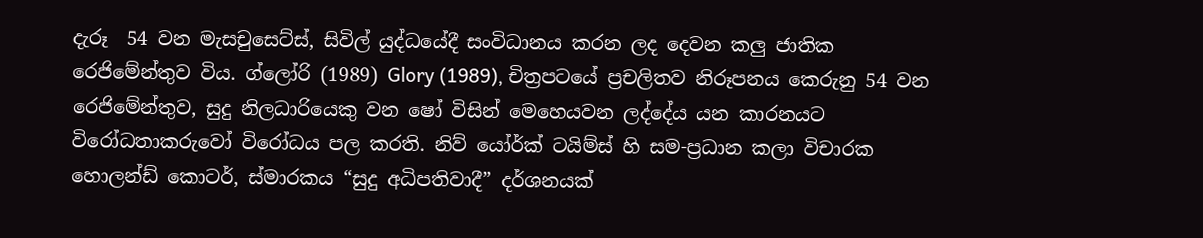දැරූ  54 වන මැසචුසෙට්ස්, සිවිල් යුද්ධයේදී සංවිධානය කරන ලද දෙවන කලු ජාතික රෙජිමේන්තුව විය. ග්ලෝරි (1989) Glory (1989), චිත්‍රපටයේ ප්‍රචලිතව නිරූපනය කෙරුනු 54 වන රෙජිමේන්තුව, සුදු නිලධාරියෙකු වන ෂෝ විසින් මෙහෙයවන ලද්දේය යන කාරනයට විරෝධතාකරුවෝ විරෝධය පල කරති. නිව් යෝර්ක් ටයිම්ස් හි සම-ප්‍රධාන කලා විචාරක හොලන්ඩ් කොටර්, ස්මාරකය “සුදු අධිපතිවාදී” දර්ශනයක්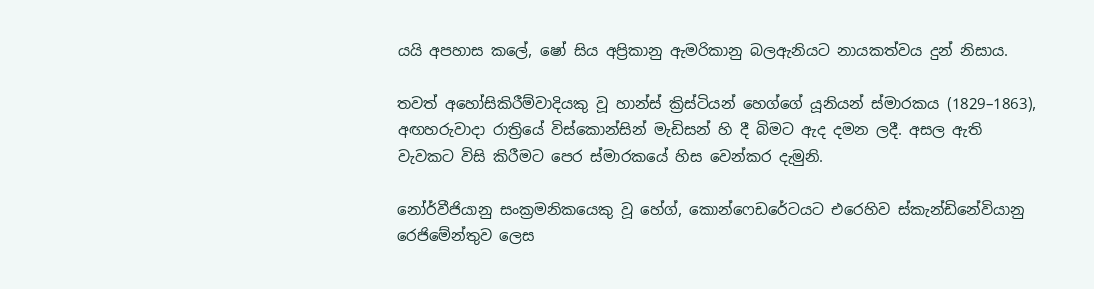යයි අපහාස කලේ, ෂෝ සිය අප්‍රිකානු ඇමරිකානු බලඇනියට නායකත්වය දුන් නිසාය.

තවත් අහෝසිකිරීම්වාදියකු වූ හාන්ස් ක්‍රිස්ටියන් හෙග්ගේ යූනියන් ස්මාරකය (1829–1863), අඟහරුවාදා රාත්‍රියේ විස්කොන්සින් මැඩිසන් හි දී බිමට ඇද දමන ලදී. අසල ඇති වැවකට විසි කිරීමට පෙර ස්මාරකයේ හිස වෙන්කර දැමුනි.

නෝර්වීජියානු සංක්‍රමනිකයෙකු වූ හේග්, කොන්ෆෙඩරේටයට එරෙහිව ස්කැන්ඩිනේවියානු රෙජිමේන්තුව ලෙස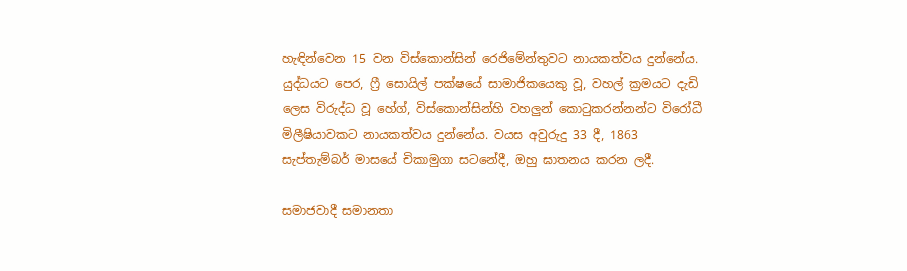හැඳින්වෙන 15 වන විස්කොන්සින් රෙජිමේන්තුවට නායකත්වය දුන්නේය. යුද්ධයට පෙර, ෆ්‍රී සොයිල් පක්ෂයේ සාමාජිකයෙකු වූ, වහල් ක්‍රමයට දැඩි ලෙස විරුද්ධ වූ හේග්, විස්කොන්සින්හි වහලුන් කොටුකරන්නන්ට විරෝධී මිලීෂියාවකට නායකත්වය දුන්නේය. වයස අවුරුදු 33 දී, 1863 සැප්තැම්බර් මාසයේ චිකාමුගා සටනේදී, ඔහු ඝාතනය කරන ලදී.

සමාජවාදී සමානතා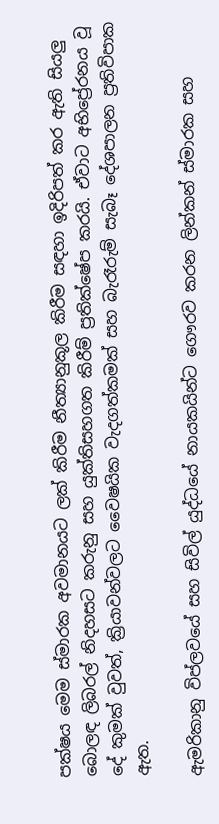පක්ෂය මෙම ස්මාරක අවමානයට ලක් කිරීම නීත්‍යානුකූල කිරීම සඳහා ඉදිරිපත් කර ඇති සියලු බොලඳ ලිබරල් නිදහසට කරුනු සහ යුක්තිසහගත කිරීම් ප්‍රතික්ෂේප කරයි. ඒවාට අභිප්‍රේරනය වූ දේ කුමක් වුවත්, ක්‍රියාවන්වලට වෛෂයික වැදගත්කමක් සහ බැරෑරුම් සැබෑ දේශපාලන ප්‍රතිවිපාක ඇත.

ඇමරිකානු විප්ලවයේ සහ සිවිල් යුද්ධයේ නායකයින්ට ගෞරව කරන ලින්කන් ස්මාරක සහ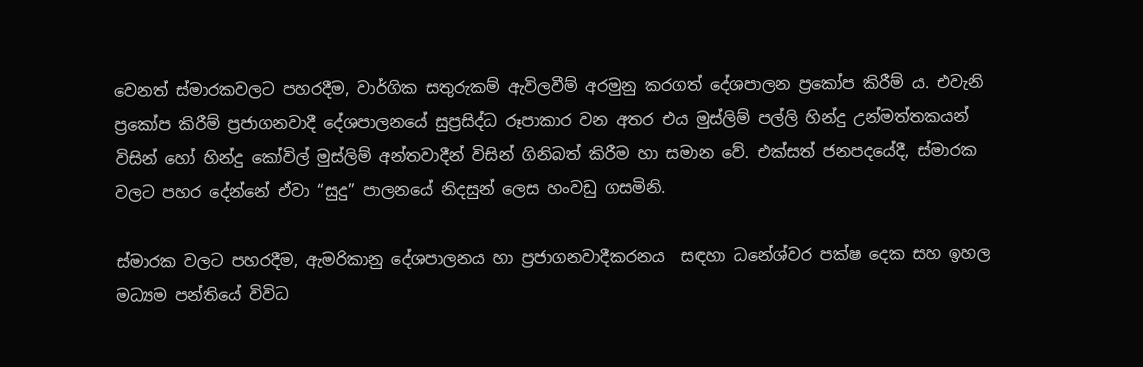වෙනත් ස්මාරකවලට පහරදීම, වාර්ගික සතුරුකම් ඇවිලවීම් අරමුනු කරගත් දේශපාලන ප්‍රකෝප කිරීම් ය. එවැනි ප්‍රකෝප කිරීම් ප්‍රජාගනවාදී දේශපාලනයේ සුප්‍රසිද්ධ රූපාකාර වන අතර එය මුස්ලිම් පල්ලි හින්දු උන්මත්තකයන් විසින් හෝ හින්දු කෝවිල් මුස්ලිම් අන්තවාදීන් විසින් ගිනිබත් කිරීම හා සමාන වේ. එක්සත් ජනපදයේදී, ස්මාරක වලට පහර දේන්නේ ඒවා “සුදු” පාලනයේ නිදසුන් ලෙස හංවඩු ගසමිනි.

ස්මාරක වලට පහරදීම, ඇමරිකානු දේශපාලනය හා ප්‍රජාගනවාදීකරනය  සඳහා ධනේශ්වර පක්ෂ දෙක සහ ඉහල මධ්‍යම පන්තියේ විවිධ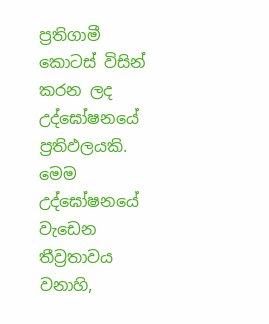ප්‍රතිගාමී කොටස් විසින් කරන ලද උද්ඝෝෂනයේ ප්‍රතිඵලයකි. මෙම උද්ඝෝෂනයේ වැඩෙන තීව්‍රතාවය වනාහි,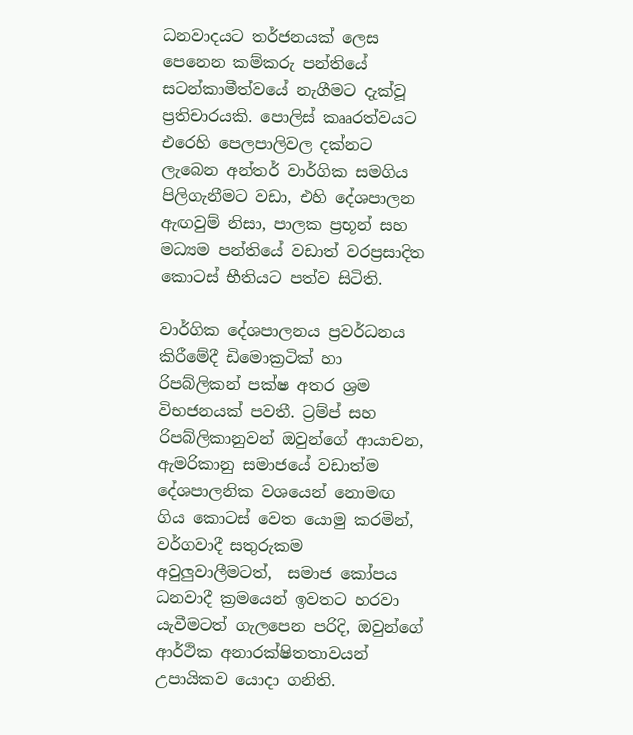ධනවාදයට තර්ජනයක් ලෙස පෙනෙන කම්කරු පන්තියේ සටන්කාමීත්වයේ නැගීමට දැක්වූ ප්‍රතිචාරයකි. පොලිස් කෲරත්වයට එරෙහි පෙලපාලිවල දක්නට ලැබෙන අන්තර් වාර්ගික සමගිය පිලිගැනීමට වඩා, එහි දේශපාලන ඇඟවුම් නිසා, පාලක ප්‍රභූන් සහ මධ්‍යම පන්තියේ වඩාත් වරප්‍රසාදිත කොටස් භීතියට පත්ව සිටිති.

වාර්ගික දේශපාලනය ප්‍රවර්ධනය කිරීමේදී ඩිමොක්‍රටික් හා රිපබ්ලිකන් පක්ෂ අතර ශ්‍රම විභජනයක් පවතී. ට්‍රම්ප් සහ රිපබ්ලිකානුවන් ඔවුන්ගේ ආයාචන, ඇමරිකානු සමාජයේ වඩාත්ම දේශපාලනික වශයෙන් නොමඟ ගිය කොටස් වෙත යොමු කරමින්, වර්ගවාදී සතුරුකම අවුලුවාලීමටත්,  සමාජ කෝපය ධනවාදී ක්‍රමයෙන් ඉවතට හරවා යැවීමටත් ගැලපෙන පරිදි, ඔවුන්ගේ ආර්ථික අනාරක්ෂිතතාවයන් උපායිකව යොදා ගනිති.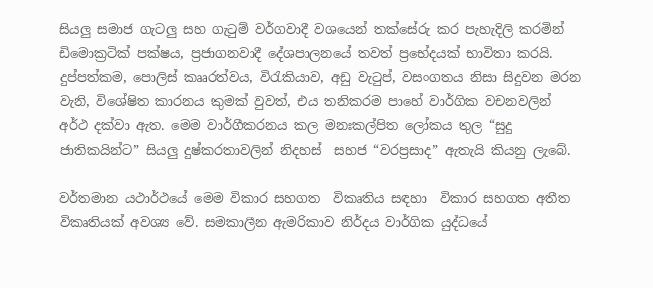සියලු සමාජ ගැටලු සහ ගැටුම් වර්ගවාදී වශයෙන් තක්සේරු කර පැහැදිලි කරමින් ඩිමොක්‍රටික් පක්ෂය, ප්‍රජාගනවාදී දේශපාලනයේ තවත් ප්‍රභේදයක් භාවිතා කරයි. දුප්පත්කම, පොලිස් කෲරත්වය, විරැකියාව, අඩු වැටුප්, වසංගතය නිසා සිදුවන මරන වැනි, විශේෂිත කාරනය කුමක් වුවත්, එය තනිකරම පාහේ වාර්ගික වචනවලින් අර්ථ දක්වා ඇත. මෙම වාර්ගීකරනය කල මනඃකල්පිත ලෝකය තුල “සුදු ජාතිකයින්ට” සියලු දුෂ්කරතාවලින් නිදහස්  සහජ “වරප්‍රසාද” ඇතැයි කියනු ලැබේ.

වර්තමාන යථාර්ථයේ මෙම විකාර සහගත  විකෘතිය සඳහා  විකාර සහගත අතීත විකෘතියක් අවශ්‍ය වේ. සමකාලීන ඇමරිකාව නිර්දය වාර්ගික යුද්ධයේ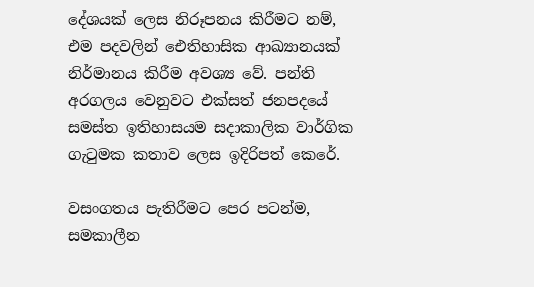දේශයක් ලෙස නිරූපනය කිරීමට නම්, එම පදවලින් ඓතිහාසික ආඛ්‍යානයක් නිර්මානය කිරීම අවශ්‍ය වේ. පන්ති අරගලය වෙනුවට එක්සත් ජනපදයේ සමස්ත ඉතිහාසයම සදාකාලික වාර්ගික ගැටුමක කතාව ලෙස ඉදිරිපත් කෙරේ.

වසංගතය පැතිරීමට පෙර පටන්ම, සමකාලීන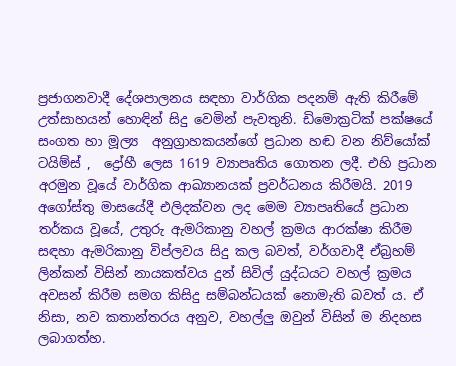ප්‍රජාගනවාදී දේශපාලනය සඳහා වාර්ගික පදනම් ඇති කිරීමේ උත්සාහයන් හොඳින් සිදු වෙමින් පැවතුනි. ඩිමොක්‍රටික් පක්ෂයේ සංගත හා මූල්‍ය  අනුග්‍රාහකයන්ගේ ප්‍රධාන හඬ වන නිව්යෝක් ටයිම්ස් ,  ද්‍රෝහී ලෙස 1619 ව්‍යාපෘතිය ගොතන ලදී. එහි ප්‍රධාන අරමුන වූයේ වාර්ගික ආඛ්‍යානයක් ප්‍රවර්ධනය කිරීමයි. 2019 අගෝස්තු මාසයේදී එලිදක්වන ලද මෙම ව්‍යාපෘතියේ ප්‍රධාන තර්කය වූයේ, උතුරු ඇමරිකානු වහල් ක්‍රමය ආරක්ෂා කිරීම සඳහා ඇමරිකානු විප්ලවය සිදු කල බවත්, වර්ගවාදී ඒබ්‍රහම් ලින්කන් විසින් නායකත්වය දුන් සිවිල් යුද්ධයට වහල් ක්‍රමය අවසන් කිරීම සමග කිසිදු සම්බන්ධයක් නොමැති බවත් ය. ඒ නිසා, නව කතාන්තරය අනුව, වහල්ලු ඔවුන් විසින් ම නිදහස ලබාගත්හ.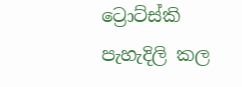ට්‍රොට්ස්කි පැහැදිලි කල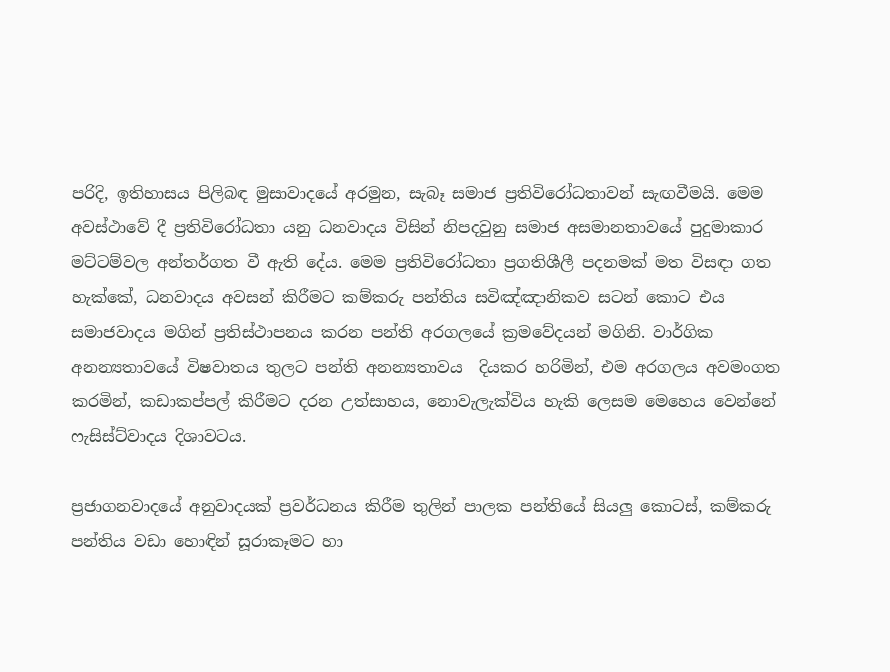පරිදි, ඉතිහාසය පිලිබඳ මුසාවාදයේ අරමුන, සැබෑ සමාජ ප්‍රතිවිරෝධතාවන් සැඟවීමයි. මෙම අවස්ථාවේ දී ප්‍රතිවිරෝධතා යනු ධනවාදය විසින් නිපදවුනු සමාජ අසමානතාවයේ පුදුමාකාර මට්ටම්වල අන්තර්ගත වී ඇති දේය. මෙම ප්‍රතිවිරෝධතා ප්‍රගතිශීලී පදනමක් මත විසඳා ගත හැක්කේ, ධනවාදය අවසන් කිරීමට කම්කරු පන්තිය සවිඤ්ඤානිකව සටන් කොට එය සමාජවාදය මගින් ප්‍රතිස්ථාපනය කරන පන්ති අරගලයේ ක්‍රමවේදයන් මගිනි. වාර්ගික අනන්‍යතාවයේ විෂවාතය තුලට පන්ති අනන්‍යතාවය  දියකර හරිමින්, එම අරගලය අවමංගත කරමින්, කඩාකප්පල් කිරීමට දරන උත්සාහය, නොවැලැක්විය හැකි ලෙසම මෙහෙය වෙන්නේ ෆැසිස්ට්වාදය දිශාවටය.

ප්‍රජාගනවාදයේ අනුවාදයක් ප්‍රවර්ධනය කිරීම තුලින් පාලක පන්තියේ සියලු කොටස්, කම්කරු පන්තිය වඩා හොඳින් සූරාකෑමට හා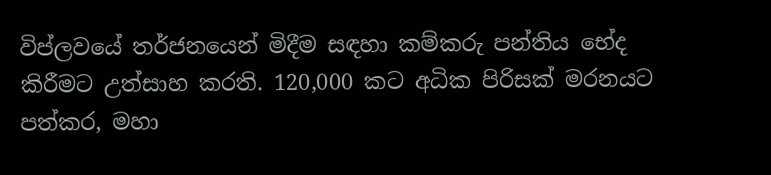විප්ලවයේ තර්ජනයෙන් මිදීම සඳහා කම්කරු පන්තිය භේද කිරීමට උත්සාහ කරති. 120,000 කට අධික පිරිසක් මරනයට පත්කර, මහා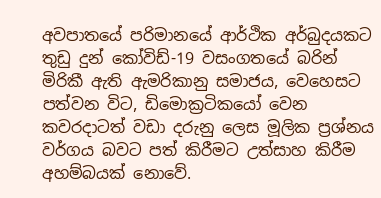අවපාතයේ පරිමානයේ ආර්ථික අර්බුදයකට තුඩු දුන් කෝවිඩ්-19 වසංගතයේ බරින් මිරිකී ඇති ඇමරිකානු සමාජය, වෙහෙසට පත්වන විට, ඩිමොක්‍රටිකයෝ වෙන කවරදාටත් වඩා දරුනු ලෙස මූලික ප්‍රශ්නය වර්ගය බවට පත් කිරීමට උත්සාහ කිරීම අහම්බයක් නොවේ.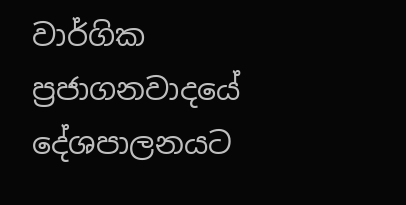වාර්ගික ප්‍රජාගනවාදයේ දේශපාලනයට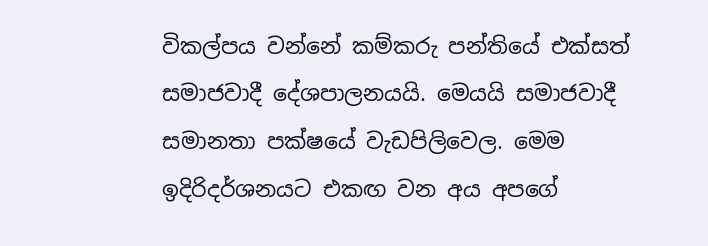විකල්පය වන්නේ කම්කරු පන්තියේ එක්සත් සමාජවාදී දේශපාලනයයි. මෙයයි සමාජවාදී සමානතා පක්ෂයේ වැඩපිලිවෙල. මෙම ඉදිරිදර්ශනයට එකඟ වන අය අපගේ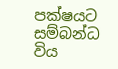පක්ෂයට සම්බන්ධ විය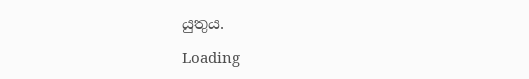යුතුය.

Loading